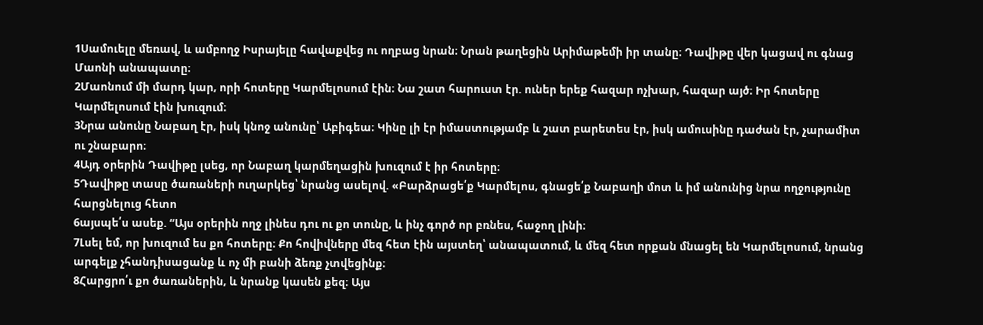1Սամուելը մեռավ, և ամբողջ Իսրայելը հավաքվեց ու ողբաց նրան։ Նրան թաղեցին Արիմաթեմի իր տանը։ Դավիթը վեր կացավ ու գնաց Մաոնի անապատը։
2Մաոնում մի մարդ կար, որի հոտերը Կարմելոսում էին։ Նա շատ հարուստ էր. ուներ երեք հազար ոչխար, հազար այծ։ Իր հոտերը Կարմելոսում էին խուզում։
3Նրա անունը Նաբաղ էր, իսկ կնոջ անունը՝ Աբիգեա։ Կինը լի էր իմաստությամբ և շատ բարետես էր, իսկ ամուսինը դաժան էր, չարամիտ ու շնաբարո։
4Այդ օրերին Դավիթը լսեց, որ Նաբաղ կարմեղացին խուզում է իր հոտերը։
5Դավիթը տասը ծառաների ուղարկեց՝ նրանց ասելով. «Բարձրացե՛ք Կարմելոս, գնացե՛ք Նաբաղի մոտ և իմ անունից նրա ողջությունը հարցնելուց հետո
6այսպե՛ս ասեք. “Այս օրերին ողջ լինես դու ու քո տունը, և ինչ գործ որ բռնես, հաջող լինի։
7Լսել եմ, որ խուզում ես քո հոտերը։ Քո հովիվները մեզ հետ էին այստեղ՝ անապատում, և մեզ հետ որքան մնացել են Կարմելոսում, նրանց արգելք չհանդիսացանք և ոչ մի բանի ձեռք չտվեցինք։
8Հարցրո՛ւ քո ծառաներին, և նրանք կասեն քեզ։ Այս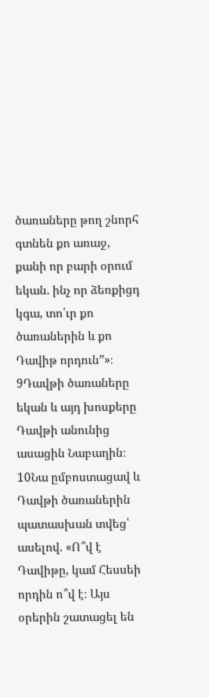ծառաները թող շնորհ գտնեն քո առաջ, քանի որ բարի օրում եկան. ինչ որ ձեռքիցդ կգա, տո՛ւր քո ծառաներին և քո Դավիթ որդուն”»։
9Դավթի ծառաները եկան և այդ խոսքերը Դավթի անունից ասացին Նաբաղին։
10Նա ըմբոստացավ և Դավթի ծառաներին պատասխան տվեց՝ ասելով. «Ո՞վ է Դավիթը, կամ Հեսսեի որդին ո՞վ է։ Այս օրերին շատացել են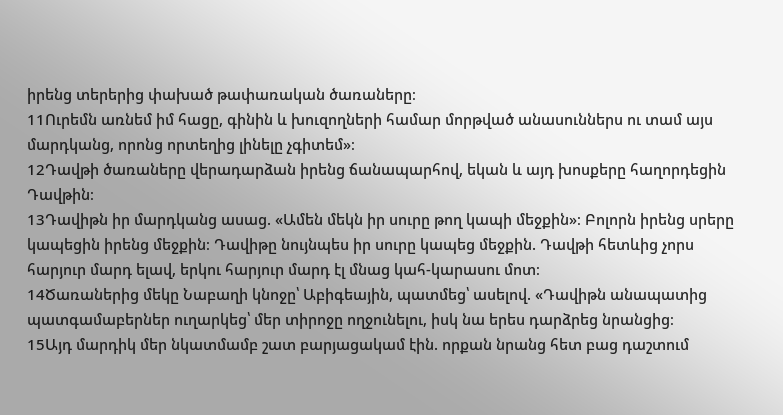իրենց տերերից փախած թափառական ծառաները։
11Ուրեմն առնեմ իմ հացը, գինին և խուզողների համար մորթված անասուններս ու տամ այս մարդկանց, որոնց որտեղից լինելը չգիտեմ»։
12Դավթի ծառաները վերադարձան իրենց ճանապարհով, եկան և այդ խոսքերը հաղորդեցին Դավթին։
13Դավիթն իր մարդկանց ասաց. «Ամեն մեկն իր սուրը թող կապի մեջքին»։ Բոլորն իրենց սրերը կապեցին իրենց մեջքին։ Դավիթը նույնպես իր սուրը կապեց մեջքին. Դավթի հետևից չորս հարյուր մարդ ելավ, երկու հարյուր մարդ էլ մնաց կահ-կարասու մոտ։
14Ծառաներից մեկը Նաբաղի կնոջը՝ Աբիգեային, պատմեց՝ ասելով. «Դավիթն անապատից պատգամաբերներ ուղարկեց՝ մեր տիրոջը ողջունելու, իսկ նա երես դարձրեց նրանցից։
15Այդ մարդիկ մեր նկատմամբ շատ բարյացակամ էին. որքան նրանց հետ բաց դաշտում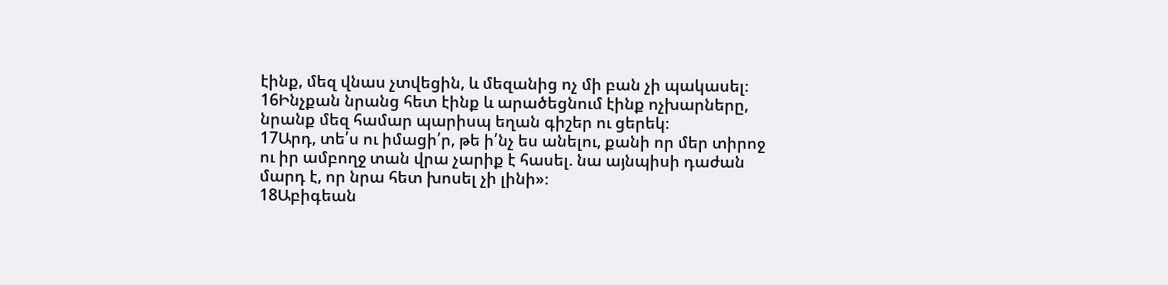էինք, մեզ վնաս չտվեցին, և մեզանից ոչ մի բան չի պակասել։
16Ինչքան նրանց հետ էինք և արածեցնում էինք ոչխարները, նրանք մեզ համար պարիսպ եղան գիշեր ու ցերեկ։
17Արդ, տե՛ս ու իմացի՛ր, թե ի՛նչ ես անելու, քանի որ մեր տիրոջ ու իր ամբողջ տան վրա չարիք է հասել. նա այնպիսի դաժան մարդ է, որ նրա հետ խոսել չի լինի»։
18Աբիգեան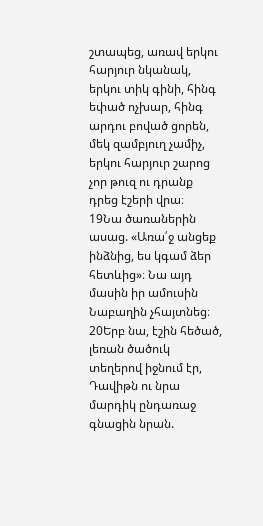շտապեց, առավ երկու հարյուր նկանակ, երկու տիկ գինի, հինգ եփած ոչխար, հինգ արդու բոված ցորեն, մեկ զամբյուղ չամիչ, երկու հարյուր շարոց չոր թուզ ու դրանք դրեց էշերի վրա։
19Նա ծառաներին ասաց. «Առա՛ջ անցեք ինձնից, ես կգամ ձեր հետևից»։ Նա այդ մասին իր ամուսին Նաբաղին չհայտնեց։
20Երբ նա, էշին հեծած, լեռան ծածուկ տեղերով իջնում էր, Դավիթն ու նրա մարդիկ ընդառաջ գնացին նրան.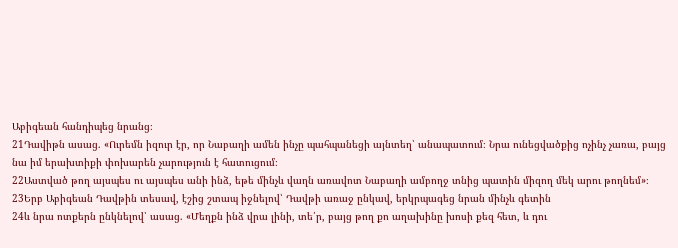Աբիգեան հանդիպեց նրանց։
21Դավիթն ասաց. «Ուրեմն իզուր էր, որ Նաբաղի ամեն ինչը պահպանեցի այնտեղ՝ անապատում։ Նրա ունեցվածքից ոչինչ չառա, բայց նա իմ երախտիքի փոխարեն չարություն է հատուցում։
22Աստված թող այսպես ու այսպես անի ինձ, եթե մինչև վաղն առավոտ Նաբաղի ամբողջ տնից պատին միզող մեկ արու թողնեմ»։
23Երբ Աբիգեան Դավթին տեսավ, էշից շտապ իջնելով՝ Դավթի առաջ ընկավ, երկրպագեց նրան մինչև գետին
24և նրա ոտքերն ընկնելով՝ ասաց. «Մեղքն ինձ վրա լինի, տե՛ր, բայց թող քո աղախինը խոսի քեզ հետ, և դու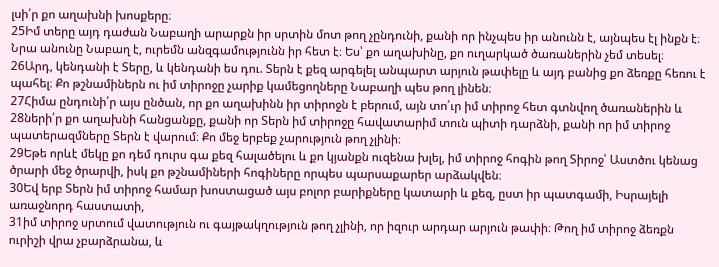լսի՛ր քո աղախնի խոսքերը։
25Իմ տերը այդ դաժան Նաբաղի արարքն իր սրտին մոտ թող չընդունի, քանի որ ինչպես իր անունն է, այնպես էլ ինքն է։ Նրա անունը Նաբաղ է, ուրեմն անզգամությունն իր հետ է։ Ես՝ քո աղախինը, քո ուղարկած ծառաներին չեմ տեսել։
26Արդ, կենդանի է Տերը, և կենդանի ես դու. Տերն է քեզ արգելել անպարտ արյուն թափելը և այդ բանից քո ձեռքը հեռու է պահել։ Քո թշնամիներն ու իմ տիրոջը չարիք կամեցողները Նաբաղի պես թող լինեն։
27Հիմա ընդունի՛ր այս ընծան, որ քո աղախինն իր տիրոջն է բերում, այն տո՛ւր իմ տիրոջ հետ գտնվող ծառաներին և
28ների՛ր քո աղախնի հանցանքը, քանի որ Տերն իմ տիրոջը հավատարիմ տուն պիտի դարձնի, քանի որ իմ տիրոջ պատերազմները Տերն է վարում։ Քո մեջ երբեք չարություն թող չլինի։
29Եթե որևէ մեկը քո դեմ դուրս գա քեզ հալածելու և քո կյանքն ուզենա խլել, իմ տիրոջ հոգին թող Տիրոջ՝ Աստծու կենաց ծրարի մեջ ծրարվի, իսկ քո թշնամիների հոգիները որպես պարսաքարեր արձակվեն։
30Եվ երբ Տերն իմ տիրոջ համար խոստացած այս բոլոր բարիքները կատարի և քեզ, ըստ իր պատգամի, Իսրայելի առաջնորդ հաստատի,
31իմ տիրոջ սրտում վատություն ու գայթակղություն թող չլինի, որ իզուր արդար արյուն թափի։ Թող իմ տիրոջ ձեռքն ուրիշի վրա չբարձրանա, և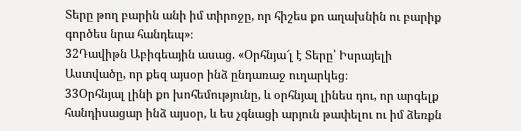Տերը թող բարին անի իմ տիրոջը, որ հիշես քո աղախնին ու բարիք գործես նրա հանդեպ»։
32Դավիթն Աբիգեային ասաց. «Օրհնյա՜լ է Տերը՝ Իսրայելի Աստվածը, որ քեզ այսօր ինձ ընդառաջ ուղարկեց։
33Օրհնյալ լինի քո խոհեմությունը, և օրհնյալ լինես դու, որ արգելք հանդիսացար ինձ այսօր, և ես չգնացի արյուն թափելու ու իմ ձեռքն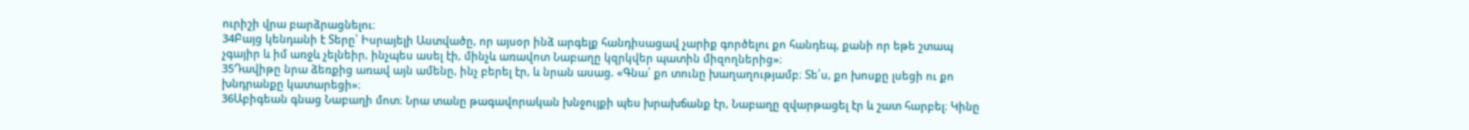ուրիշի վրա բարձրացնելու։
34Բայց կենդանի է Տերը՝ Իսրայելի Աստվածը, որ այսօր ինձ արգելք հանդիսացավ չարիք գործելու քո հանդեպ, քանի որ եթե շտապ չգայիր և իմ առջև չելնեիր, ինչպես ասել էի, մինչև առավոտ Նաբաղը կզրկվեր պատին միզողներից»։
35Դավիթը նրա ձեռքից առավ այն ամենը, ինչ բերել էր, և նրան ասաց. «Գնա՛ քո տունը խաղաղությամբ։ Տե՛ս, քո խոսքը լսեցի ու քո խնդրանքը կատարեցի»։
36Աբիգեան գնաց Նաբաղի մոտ։ Նրա տանը թագավորական խնջույքի պես խրախճանք էր, Նաբաղը զվարթացել էր և շատ հարբել։ Կինը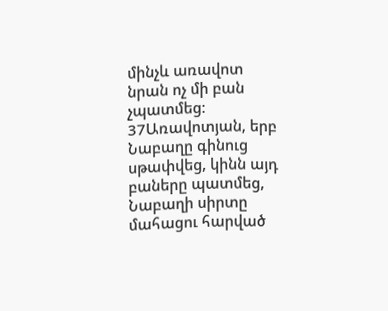մինչև առավոտ նրան ոչ մի բան չպատմեց։
37Առավոտյան, երբ Նաբաղը գինուց սթափվեց, կինն այդ բաները պատմեց, Նաբաղի սիրտը մահացու հարված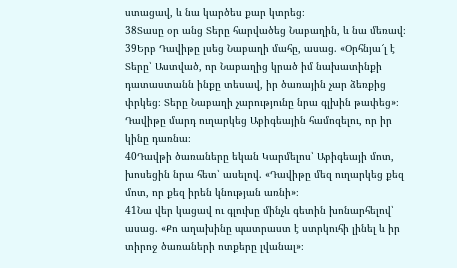ստացավ, և նա կարծես քար կտրեց։
38Տասը օր անց Տերը հարվածեց Նաբաղին, և նա մեռավ։
39Երբ Դավիթը լսեց Նաբաղի մահը, ասաց. «Օրհնյա՜լ է Տերը՝ Աստված, որ Նաբաղից կրած իմ նախատինքի դատաստանն ինքը տեսավ, իր ծառային չար ձեռքից փրկեց։ Տերը Նաբաղի չարությունը նրա գլխին թափեց»։ Դավիթը մարդ ուղարկեց Աբիգեային համոզելու, որ իր կինը դառնա։
40Դավթի ծառաները եկան Կարմելոս՝ Աբիգեայի մոտ, խոսեցին նրա հետ՝ ասելով. «Դավիթը մեզ ուղարկեց քեզ մոտ, որ քեզ իրեն կնության առնի»։
41Նա վեր կացավ ու գլուխը մինչև գետին խոնարհելով՝ ասաց. «Քո աղախինը պատրաստ է ստրկուհի լինել և իր տիրոջ ծառաների ոտքերը լվանալ»։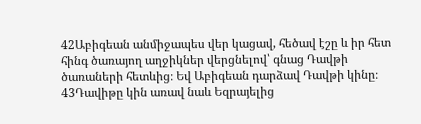42Աբիգեան անմիջապես վեր կացավ, հեծավ էշը և իր հետ հինգ ծառայող աղջիկներ վերցնելով՝ գնաց Դավթի ծառաների հետևից։ Եվ Աբիգեան դարձավ Դավթի կինը։
43Դավիթը կին առավ նաև Եզրայելից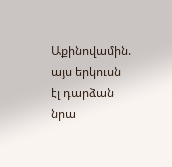Աքինովամին. այս երկուսն էլ դարձան նրա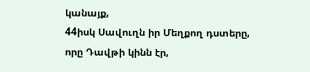կանայք,
44իսկ Սավուղն իր Մեղքող դստերը, որը Դավթի կինն էր,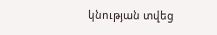կնության տվեց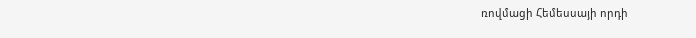ռովմացի Հեմեսսայի որդի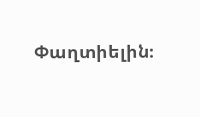Փաղտիելին։